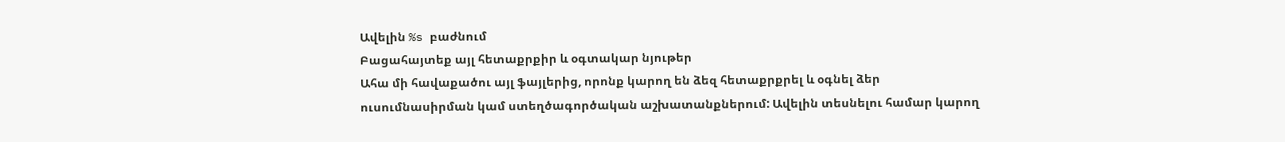Ավելին %s բաժնում
Բացահայտեք այլ հետաքրքիր և օգտակար նյութեր
Ահա մի հավաքածու այլ ֆայլերից, որոնք կարող են ձեզ հետաքրքրել և օգնել ձեր ուսումնասիրման կամ ստեղծագործական աշխատանքներում: Ավելին տեսնելու համար կարող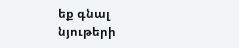եք գնալ նյութերի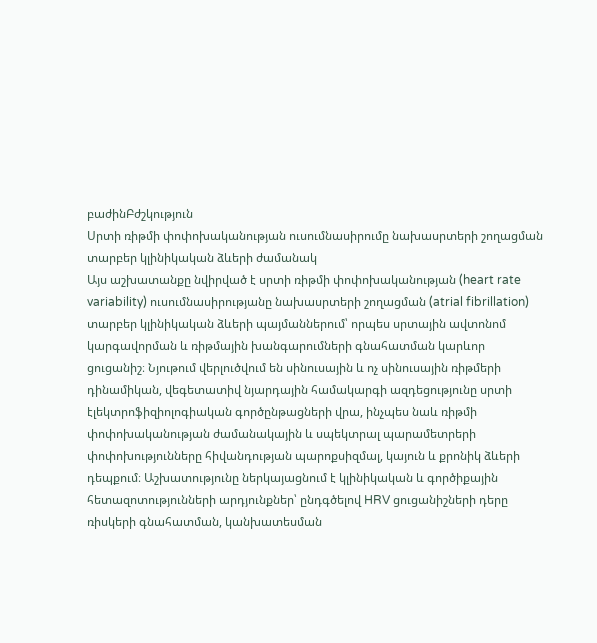բաժինԲժշկություն
Սրտի ռիթմի փոփոխականության ուսումնասիրումը նախասրտերի շողացման տարբեր կլինիկական ձևերի ժամանակ
Այս աշխատանքը նվիրված է սրտի ռիթմի փոփոխականության (heart rate variability) ուսումնասիրությանը նախասրտերի շողացման (atrial fibrillation) տարբեր կլինիկական ձևերի պայմաններում՝ որպես սրտային ավտոնոմ կարգավորման և ռիթմային խանգարումների գնահատման կարևոր ցուցանիշ։ Նյութում վերլուծվում են սինուսային և ոչ սինուսային ռիթմերի դինամիկան, վեգետատիվ նյարդային համակարգի ազդեցությունը սրտի էլեկտրոֆիզիոլոգիական գործընթացների վրա, ինչպես նաև ռիթմի փոփոխականության ժամանակային և սպեկտրալ պարամետրերի փոփոխությունները հիվանդության պարոքսիզմալ, կայուն և քրոնիկ ձևերի դեպքում։ Աշխատությունը ներկայացնում է կլինիկական և գործիքային հետազոտությունների արդյունքներ՝ ընդգծելով HRV ցուցանիշների դերը ռիսկերի գնահատման, կանխատեսման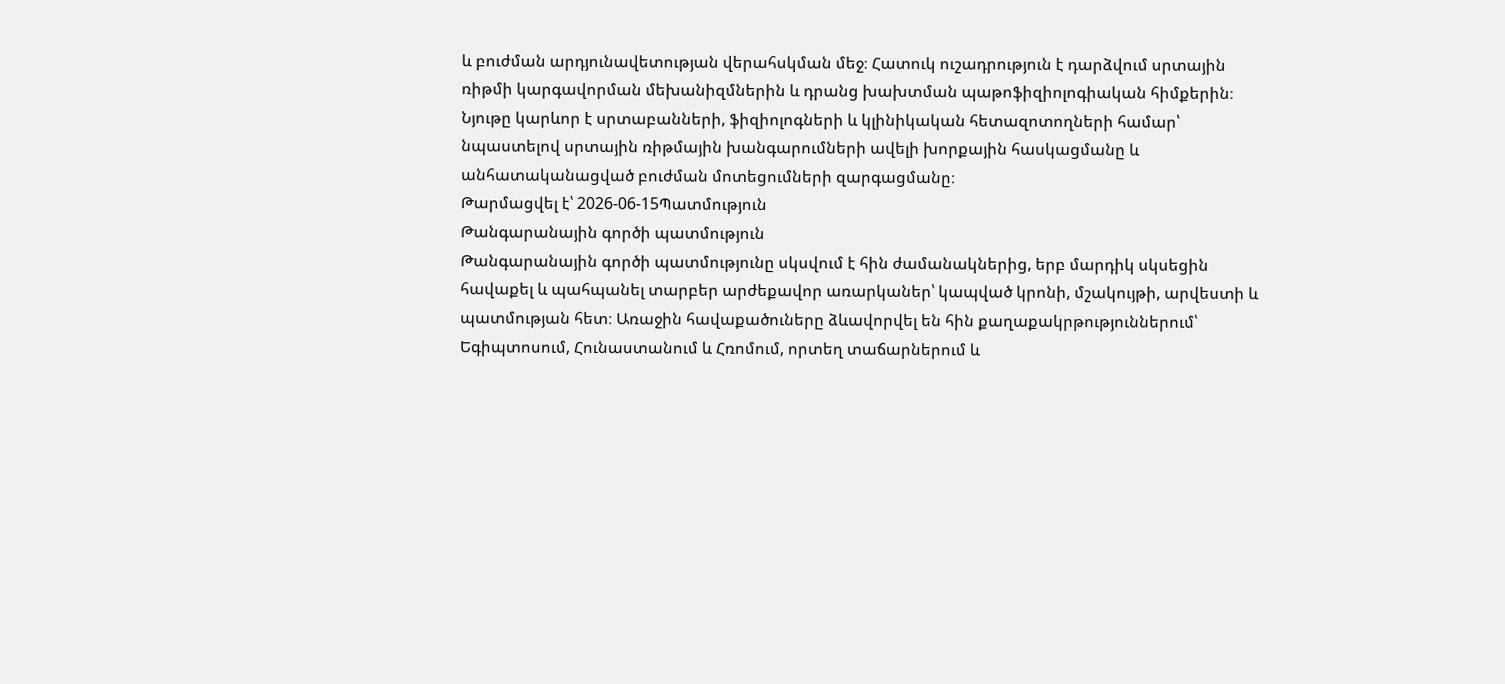և բուժման արդյունավետության վերահսկման մեջ։ Հատուկ ուշադրություն է դարձվում սրտային ռիթմի կարգավորման մեխանիզմներին և դրանց խախտման պաթոֆիզիոլոգիական հիմքերին։ Նյութը կարևոր է սրտաբանների, ֆիզիոլոգների և կլինիկական հետազոտողների համար՝ նպաստելով սրտային ռիթմային խանգարումների ավելի խորքային հասկացմանը և անհատականացված բուժման մոտեցումների զարգացմանը։
Թարմացվել է՝ 2026-06-15Պատմություն
Թանգարանային գործի պատմություն
Թանգարանային գործի պատմությունը սկսվում է հին ժամանակներից, երբ մարդիկ սկսեցին հավաքել և պահպանել տարբեր արժեքավոր առարկաներ՝ կապված կրոնի, մշակույթի, արվեստի և պատմության հետ։ Առաջին հավաքածուները ձևավորվել են հին քաղաքակրթություններում՝ Եգիպտոսում, Հունաստանում և Հռոմում, որտեղ տաճարներում և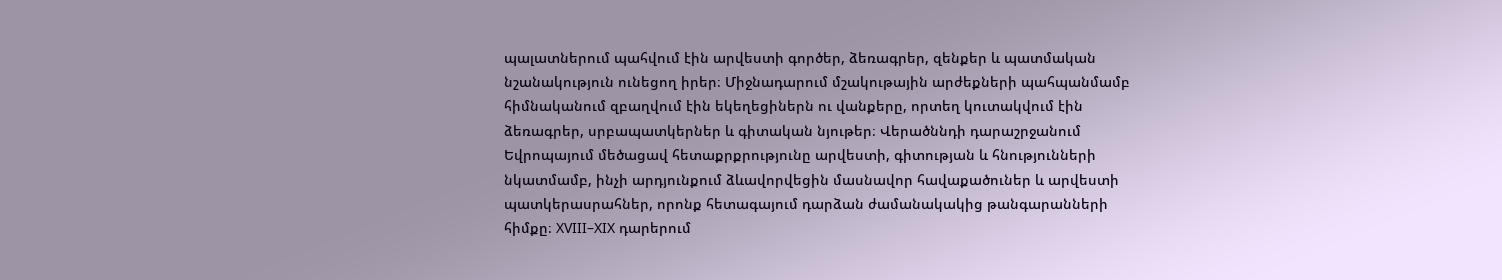պալատներում պահվում էին արվեստի գործեր, ձեռագրեր, զենքեր և պատմական նշանակություն ունեցող իրեր։ Միջնադարում մշակութային արժեքների պահպանմամբ հիմնականում զբաղվում էին եկեղեցիներն ու վանքերը, որտեղ կուտակվում էին ձեռագրեր, սրբապատկերներ և գիտական նյութեր։ Վերածննդի դարաշրջանում Եվրոպայում մեծացավ հետաքրքրությունը արվեստի, գիտության և հնությունների նկատմամբ, ինչի արդյունքում ձևավորվեցին մասնավոր հավաքածուներ և արվեստի պատկերասրահներ, որոնք հետագայում դարձան ժամանակակից թանգարանների հիմքը։ XVIII–XIX դարերում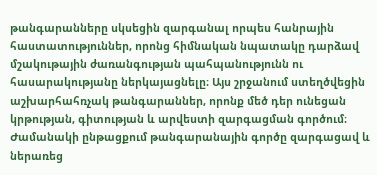թանգարանները սկսեցին զարգանալ որպես հանրային հաստատություններ, որոնց հիմնական նպատակը դարձավ մշակութային ժառանգության պահպանությունն ու հասարակությանը ներկայացնելը։ Այս շրջանում ստեղծվեցին աշխարհահռչակ թանգարաններ, որոնք մեծ դեր ունեցան կրթության, գիտության և արվեստի զարգացման գործում։ Ժամանակի ընթացքում թանգարանային գործը զարգացավ և ներառեց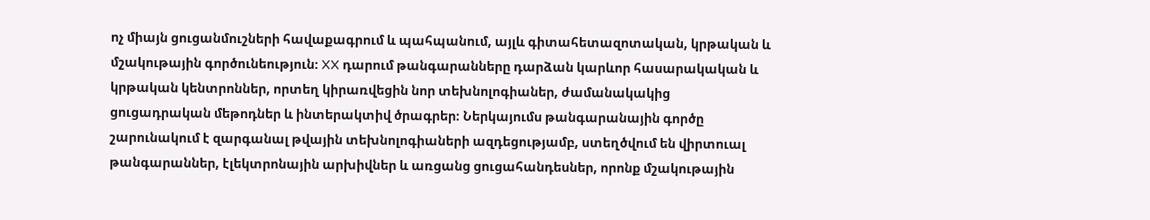ոչ միայն ցուցանմուշների հավաքագրում և պահպանում, այլև գիտահետազոտական, կրթական և մշակութային գործունեություն։ XX դարում թանգարանները դարձան կարևոր հասարակական և կրթական կենտրոններ, որտեղ կիրառվեցին նոր տեխնոլոգիաներ, ժամանակակից ցուցադրական մեթոդներ և ինտերակտիվ ծրագրեր։ Ներկայումս թանգարանային գործը շարունակում է զարգանալ թվային տեխնոլոգիաների ազդեցությամբ, ստեղծվում են վիրտուալ թանգարաններ, էլեկտրոնային արխիվներ և առցանց ցուցահանդեսներ, որոնք մշակութային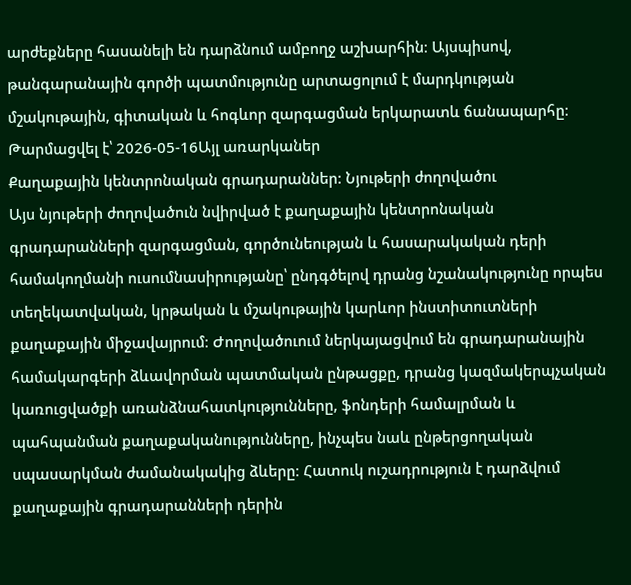արժեքները հասանելի են դարձնում ամբողջ աշխարհին։ Այսպիսով, թանգարանային գործի պատմությունը արտացոլում է մարդկության մշակութային, գիտական և հոգևոր զարգացման երկարատև ճանապարհը։
Թարմացվել է՝ 2026-05-16Այլ առարկաներ
Քաղաքային կենտրոնական գրադարաններ: Նյութերի ժողովածու
Այս նյութերի ժողովածուն նվիրված է քաղաքային կենտրոնական գրադարանների զարգացման, գործունեության և հասարակական դերի համակողմանի ուսումնասիրությանը՝ ընդգծելով դրանց նշանակությունը որպես տեղեկատվական, կրթական և մշակութային կարևոր ինստիտուտների քաղաքային միջավայրում։ Ժողովածուում ներկայացվում են գրադարանային համակարգերի ձևավորման պատմական ընթացքը, դրանց կազմակերպչական կառուցվածքի առանձնահատկությունները, ֆոնդերի համալրման և պահպանման քաղաքականությունները, ինչպես նաև ընթերցողական սպասարկման ժամանակակից ձևերը։ Հատուկ ուշադրություն է դարձվում քաղաքային գրադարանների դերին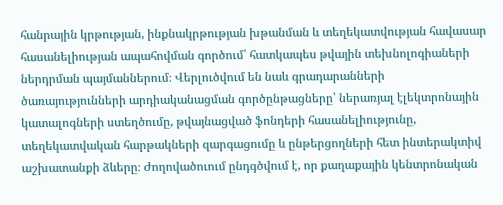հանրային կրթության, ինքնակրթության խթանման և տեղեկատվության հավասար հասանելիության ապահովման գործում՝ հատկապես թվային տեխնոլոգիաների ներդրման պայմաններում։ Վերլուծվում են նաև գրադարանների ծառայությունների արդիականացման գործընթացները՝ ներառյալ էլեկտրոնային կատալոգների ստեղծումը, թվայնացված ֆոնդերի հասանելիությունը, տեղեկատվական հարթակների զարգացումը և ընթերցողների հետ ինտերակտիվ աշխատանքի ձևերը։ Ժողովածուում ընդգծվում է, որ քաղաքային կենտրոնական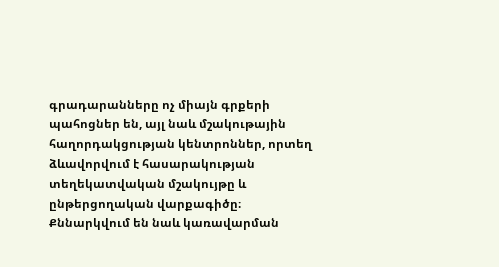գրադարանները ոչ միայն գրքերի պահոցներ են, այլ նաև մշակութային հաղորդակցության կենտրոններ, որտեղ ձևավորվում է հասարակության տեղեկատվական մշակույթը և ընթերցողական վարքագիծը։ Քննարկվում են նաև կառավարման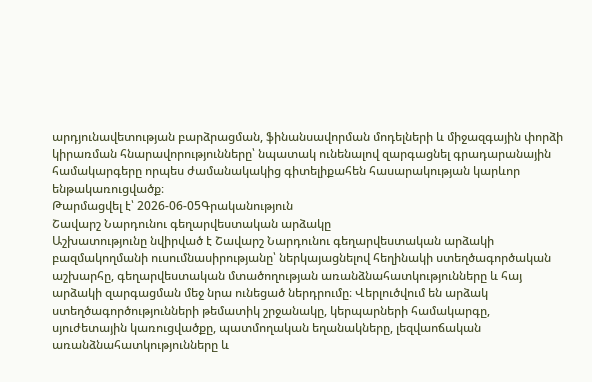արդյունավետության բարձրացման, ֆինանսավորման մոդելների և միջազգային փորձի կիրառման հնարավորությունները՝ նպատակ ունենալով զարգացնել գրադարանային համակարգերը որպես ժամանակակից գիտելիքահեն հասարակության կարևոր ենթակառուցվածք։
Թարմացվել է՝ 2026-06-05Գրականություն
Շավարշ Նարդունու գեղարվեստական արձակը
Աշխատությունը նվիրված է Շավարշ Նարդունու գեղարվեստական արձակի բազմակողմանի ուսումնասիրությանը՝ ներկայացնելով հեղինակի ստեղծագործական աշխարհը, գեղարվեստական մտածողության առանձնահատկությունները և հայ արձակի զարգացման մեջ նրա ունեցած ներդրումը։ Վերլուծվում են արձակ ստեղծագործությունների թեմատիկ շրջանակը, կերպարների համակարգը, սյուժետային կառուցվածքը, պատմողական եղանակները, լեզվաոճական առանձնահատկությունները և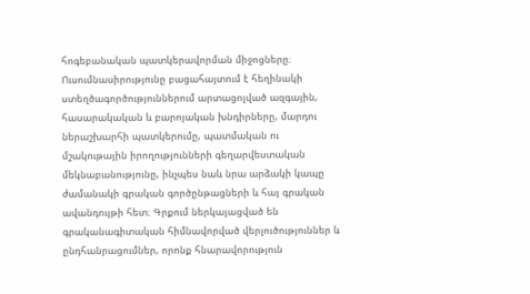հոգեբանական պատկերավորման միջոցները։ Ուսումնասիրությունը բացահայտում է հեղինակի ստեղծագործություններում արտացոլված ազգային, հասարակական և բարոյական խնդիրները, մարդու ներաշխարհի պատկերումը, պատմական ու մշակութային իրողությունների գեղարվեստական մեկնաբանությունը, ինչպես նաև նրա արձակի կապը ժամանակի գրական գործընթացների և հայ գրական ավանդույթի հետ։ Գրքում ներկայացված են գրականագիտական հիմնավորված վերլուծություններ և ընդհանրացումներ, որոնք հնարավորություն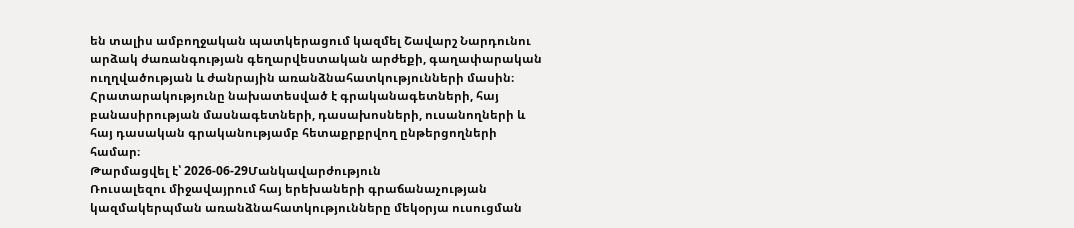են տալիս ամբողջական պատկերացում կազմել Շավարշ Նարդունու արձակ ժառանգության գեղարվեստական արժեքի, գաղափարական ուղղվածության և ժանրային առանձնահատկությունների մասին։ Հրատարակությունը նախատեսված է գրականագետների, հայ բանասիրության մասնագետների, դասախոսների, ուսանողների և հայ դասական գրականությամբ հետաքրքրվող ընթերցողների համար։
Թարմացվել է՝ 2026-06-29Մանկավարժություն
Ռուսալեզու միջավայրում հայ երեխաների գրաճանաչության կազմակերպման առանձնահատկությունները մեկօրյա ուսուցման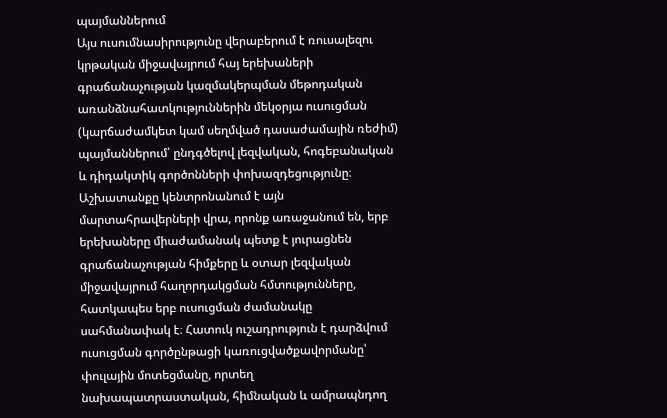պայմաններում
Այս ուսումնասիրությունը վերաբերում է ռուսալեզու կրթական միջավայրում հայ երեխաների գրաճանաչության կազմակերպման մեթոդական առանձնահատկություններին մեկօրյա ուսուցման (կարճաժամկետ կամ սեղմված դասաժամային ռեժիմ) պայմաններում՝ ընդգծելով լեզվական, հոգեբանական և դիդակտիկ գործոնների փոխազդեցությունը։ Աշխատանքը կենտրոնանում է այն մարտահրավերների վրա, որոնք առաջանում են, երբ երեխաները միաժամանակ պետք է յուրացնեն գրաճանաչության հիմքերը և օտար լեզվական միջավայրում հաղորդակցման հմտությունները, հատկապես երբ ուսուցման ժամանակը սահմանափակ է։ Հատուկ ուշադրություն է դարձվում ուսուցման գործընթացի կառուցվածքավորմանը՝ փուլային մոտեցմանը, որտեղ նախապատրաստական, հիմնական և ամրապնդող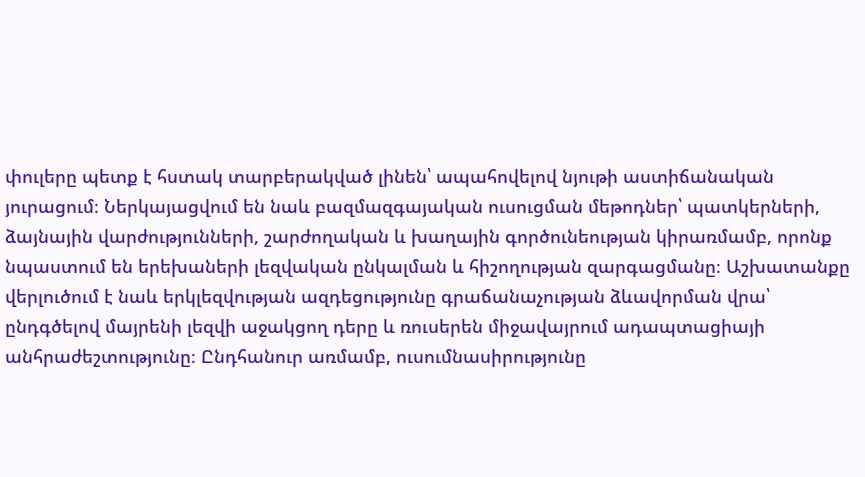փուլերը պետք է հստակ տարբերակված լինեն՝ ապահովելով նյութի աստիճանական յուրացում։ Ներկայացվում են նաև բազմազգայական ուսուցման մեթոդներ՝ պատկերների, ձայնային վարժությունների, շարժողական և խաղային գործունեության կիրառմամբ, որոնք նպաստում են երեխաների լեզվական ընկալման և հիշողության զարգացմանը։ Աշխատանքը վերլուծում է նաև երկլեզվության ազդեցությունը գրաճանաչության ձևավորման վրա՝ ընդգծելով մայրենի լեզվի աջակցող դերը և ռուսերեն միջավայրում ադապտացիայի անհրաժեշտությունը։ Ընդհանուր առմամբ, ուսումնասիրությունը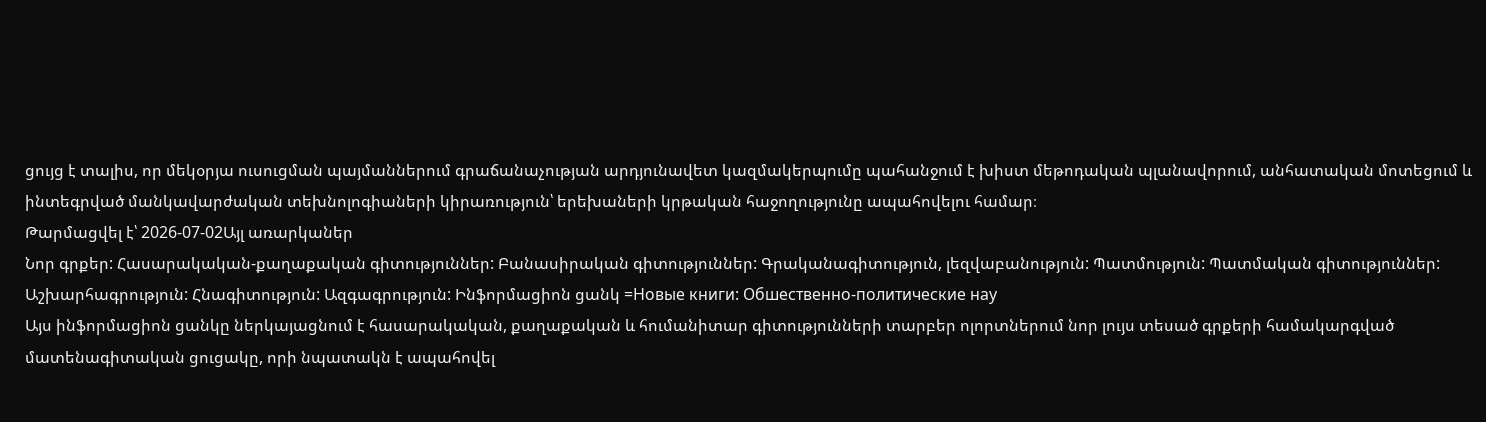ցույց է տալիս, որ մեկօրյա ուսուցման պայմաններում գրաճանաչության արդյունավետ կազմակերպումը պահանջում է խիստ մեթոդական պլանավորում, անհատական մոտեցում և ինտեգրված մանկավարժական տեխնոլոգիաների կիրառություն՝ երեխաների կրթական հաջողությունը ապահովելու համար։
Թարմացվել է՝ 2026-07-02Այլ առարկաներ
Նոր գրքեր: Հասարակական-քաղաքական գիտություններ: Բանասիրական գիտություններ: Գրականագիտություն, լեզվաբանություն: Պատմություն: Պատմական գիտություններ: Աշխարհագրություն: Հնագիտություն: Ազգագրություն: Ինֆորմացիոն ցանկ =Новые книги: Обшественно-политические нау
Այս ինֆորմացիոն ցանկը ներկայացնում է հասարակական, քաղաքական և հումանիտար գիտությունների տարբեր ոլորտներում նոր լույս տեսած գրքերի համակարգված մատենագիտական ցուցակը, որի նպատակն է ապահովել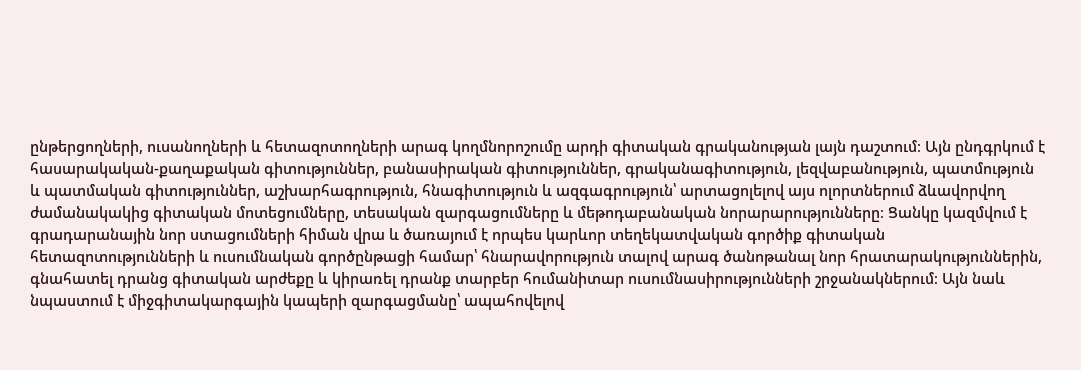ընթերցողների, ուսանողների և հետազոտողների արագ կողմնորոշումը արդի գիտական գրականության լայն դաշտում։ Այն ընդգրկում է հասարակական-քաղաքական գիտություններ, բանասիրական գիտություններ, գրականագիտություն, լեզվաբանություն, պատմություն և պատմական գիտություններ, աշխարհագրություն, հնագիտություն և ազգագրություն՝ արտացոլելով այս ոլորտներում ձևավորվող ժամանակակից գիտական մոտեցումները, տեսական զարգացումները և մեթոդաբանական նորարարությունները։ Ցանկը կազմվում է գրադարանային նոր ստացումների հիման վրա և ծառայում է որպես կարևոր տեղեկատվական գործիք գիտական հետազոտությունների և ուսումնական գործընթացի համար՝ հնարավորություն տալով արագ ծանոթանալ նոր հրատարակություններին, գնահատել դրանց գիտական արժեքը և կիրառել դրանք տարբեր հումանիտար ուսումնասիրությունների շրջանակներում։ Այն նաև նպաստում է միջգիտակարգային կապերի զարգացմանը՝ ապահովելով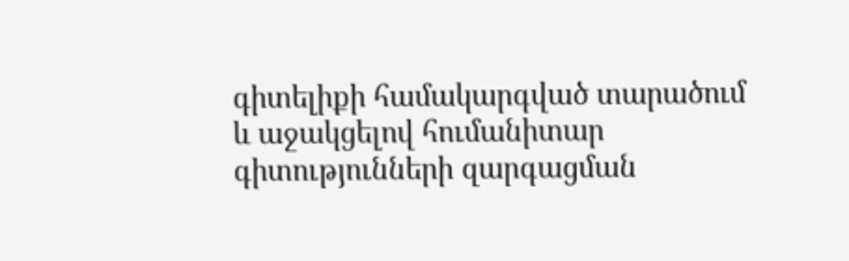գիտելիքի համակարգված տարածում և աջակցելով հումանիտար գիտությունների զարգացման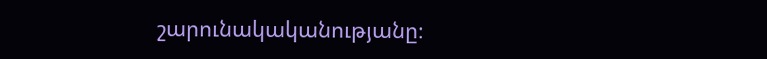շարունակականությանը։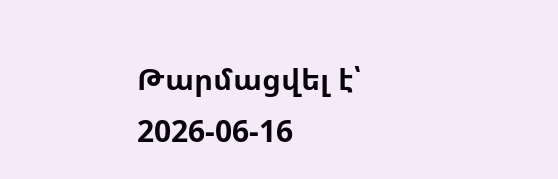Թարմացվել է՝ 2026-06-16